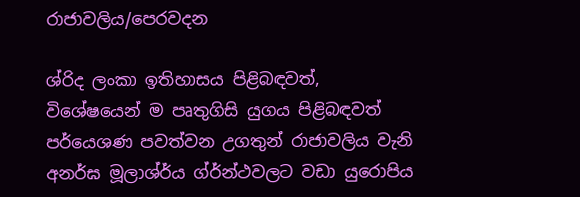රාජාවලිය/පෙරවදන

ශ්රිද ලංකා ඉතිහාසය පිළිබඳවත්, විශේෂයෙන් ම පෘතුගිසි යුගය පිළිබඳවත් පර්යෙශණ පවත්වන උගතුන් රාජාවලිය වැනි අනර්ඝ මූලාශ්ර්ය ග්ර්න්ථවලට වඩා යුරොපිය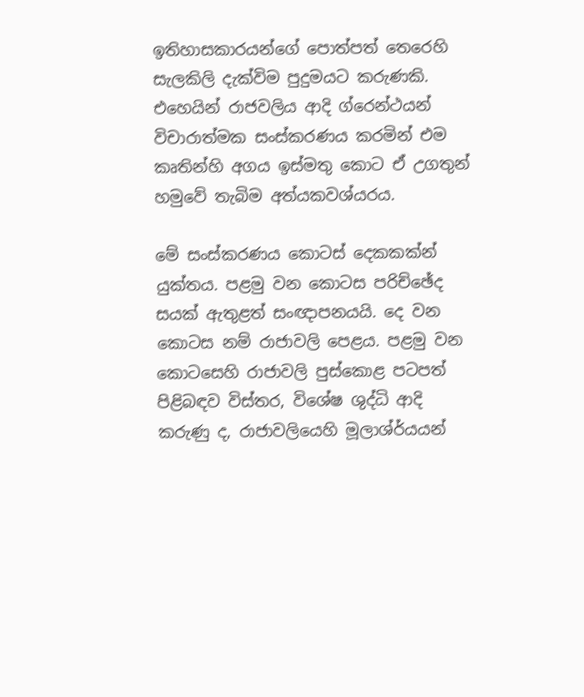ඉතිහාසකාරයන්ගේ පොත්පත් තෙරෙහි සැලකිලි දැක්විම පුදුමයට කරුණකි. එහෙයින් රාජවලිය ආදි ග්රෙන්ථයන් විචාරාත්මක සංස්කරණය කරමින් එම කෘතින්හි අගය ඉස්මතු කොට ඒ උගතුන් හමුවේ තැබිම අත්යකවශ්යරය.

මේ සංස්කරණය කොටස් දෙකකක්න් යුක්තය. පළමු වන කොටස පරිච්ඡේද සයක් ඇතුළත් සංඥාපනයයි. දෙ වන කොටස නම් රාජාවලි පෙළය. පළමු වන කොටසෙහි රාජාවලි පුස්කොළ පටපත් පිළිබඳව විස්තර, විශේෂ ශුද්ධි ආදි කරුණු ද, රාජාවලියෙහි මූලාශ්ර්යයන්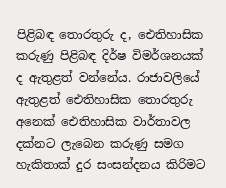පිළිබඳ තොරතුරු ද, ඓතිහාසික කරුණු පිළිබඳ දිර්ෂ විමර්ශනයක් ද ඇතුළත් වන්නේය. රාජාවලියේ ඇතුළත් ඓතිහාසික තොරතුරු අනෙක් ඓතිහාසික වාර්තාවල දක්නට ලැබෙන කරුණු සමග හැකිතාක් දුර සංසන්දනය කිරිමට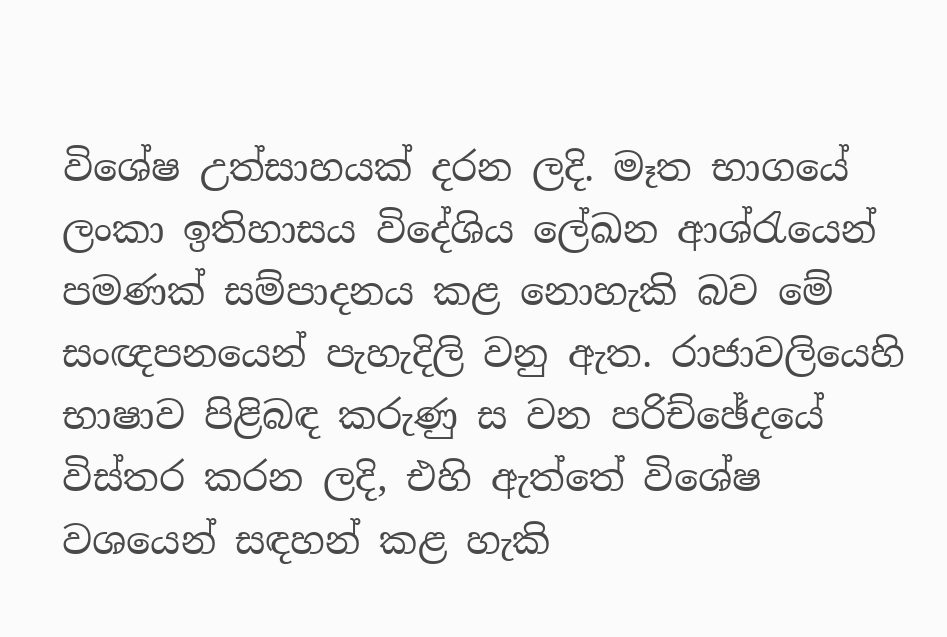විශේෂ උත්සාහයක් දරන ලදි. මෑත භාගයේ ලංකා ඉතිහාසය විදේශිය ලේඛන ආශ්රැයෙන් පමණක් සම්පාදනය කළ නොහැකි බව මේ සංඥපනයෙන් පැහැදිලි වනු ඇත. රාජාවලියෙහි භාෂාව පිළිබඳ කරුණු ස වන පරිච්ඡේදයේ විස්තර කරන ලදි, එහි ඇත්තේ විශේෂ වශයෙන් සඳහන් කළ හැකි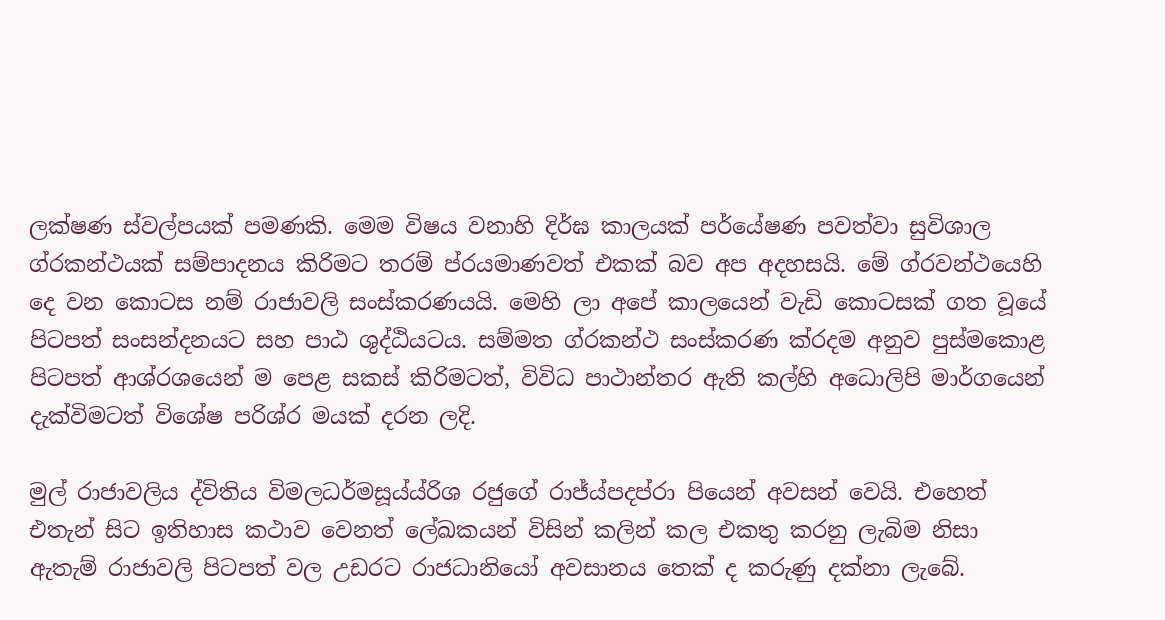ලක්ෂණ ස්වල්පයක් පමණකි. මෙම විෂය වනාහි දිර්ඝ කාලයක් පර්යේෂණ පවත්වා සුවිශාල ග්රකන්ථයක් සම්පාදනය කිරිමට තරම් ප්රයමාණවත් එකක් බව අප අදහසයි. මේ ග්රවන්ථයෙහි දෙ වන කොටස නම් රාජාවලි සංස්කරණයයි. මෙහි ලා අපේ කාලයෙන් වැඩි කොටසක් ගත වූයේ පිටපත් සංසන්දනයට සහ පාඨ ශුද්ඨියටය. සම්මත ග්රකන්ථ සංස්කරණ ක්රදම අනුව පුස්මකොළ පිටපත් ආශ්රශයෙන් ම පෙළ සකස් කිරිමටත්, විවිධ පාථාන්තර ඇති කල්හි අධොලිපි මාර්ගයෙන් දැක්විමටත් විශේෂ පරිශ්ර මයක් දරන ලදි.

මුල් රාජාවලිය ද්විතිය විමලධර්මසූය්ය්රිශ රජුගේ රාජ්ය්පදප්රා පියෙන් අවසන් වෙයි. එහෙත් එතැන් සිට ඉතිහාස කථාව වෙනත් ලේඛකයන් විසින් කලින් කල එකතු කරනු ලැබිම නිසා ඇතැම් රාජාවලි පිටපත් වල උඩරට රාජධානියෝ අවසානය තෙක් ද කරුණු දක්නා ලැබේ.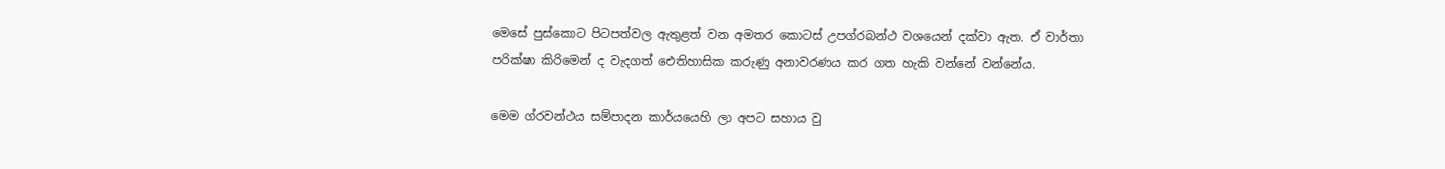මෙසේ පුස්කොට පිටපත්වල ඇතුළත් වන අමතර කොටස් උපග්රබන්ථ වශයෙන් දක්වා ඇත. ඒ වාර්තා පරික්ෂා කිරිමෙන් ද වැදගත් ඓතිහාසික කරුණු අනාවරණය කර ගත හැකි වන්නේ වන්නේය.

මෙම ග්රවන්ථය සම්පාදන කාර්යයෙහි ලා අපට සහාය වු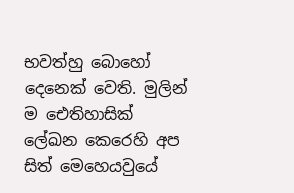භවත්හු බොහෝ දෙනෙක් වෙති. මුලින් ම ඓතිහාසික් ලේඛන කෙරෙහි අප සිත් මෙහෙයවුයේ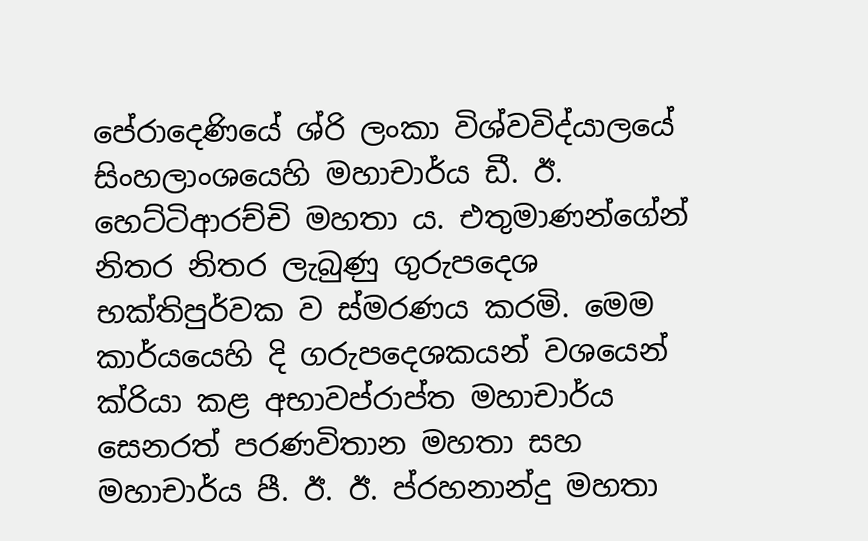පේරාදෙණියේ ශ්රි ලංකා විශ්වවිද්යාලයේ සිංහලාංශයෙහි මහාචාර්ය ඩී. ඊ. හෙට්ටිආරච්චි මහතා ය. එතුමාණන්ගේන් නිතර නිතර ලැබුණු ගුරුපදෙශ භක්තිපුර්වක ව ස්මරණය කරමි. මෙම කාර්යයෙහි දි ගරුපදෙශකයන් වශයෙන් ක්රියා කළ අභාවප්රාප්ත මහාචාර්ය සෙනරත් පරණවිතාන මහතා සහ මහාචාර්ය පී. ඊ. ඊ. ප්රහනාන්දු මහතා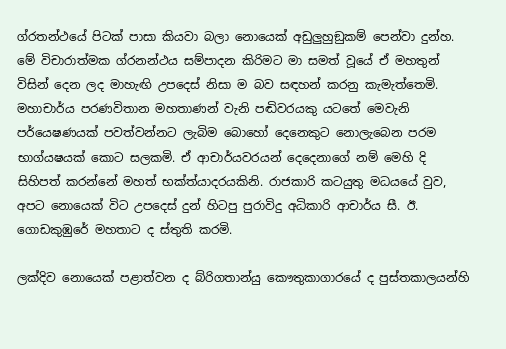ග්රතන්ථයේ පිටක් පාසා කියවා බලා නොයෙක් අඩුලුහුඞුකම් පෙන්වා දුන්හ. මේ විචාරාත්මක ග්රනන්ථය සම්පාදන කිරිමට මා සමත් වූයේ ඒ මහතුන් විසින් දෙන ලද මාහැඟි උපදෙස් නිසා ම බව සඳහන් කරනු කැමැත්තෙමි. මහාචාර්ය පරණවිතාන මහතාණන් වැනි පඬිවරයකු යටතේ මෙවැනි පර්යෙෂණයක් පවත්වන්නට ලැබිම බොහෝ දෙනෙකුට නොලැබෙන පරම භාග්යෂයක් ‍කොට සලකමි. ඒ ආචාර්යවරයන් දෙදෙනාගේ නම් මෙහි දි සිහිපත් කරන්නේ මහත් භක්ත්යාදරයකිනි. රාජකාරි කටයුතු මධයයේ වුව, අපට නොයෙක් විට උපදෙස් දුන් හිටපු පුරාවිදු අධිකාරි ආචාර්ය සී. ඊ. ගොඩකුඹු‍රේ මහතාට ද ස්තුති කරමි.

ලක්දිව නොයෙක් පළාත්වන ද බ්රිගතාන්යු කෞතුකාගාරයේ ද පුස්තකාලයන්හි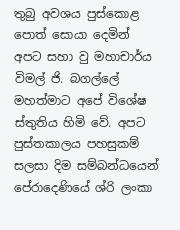තුබු අවශය පුස්කොළ පොත් සොයා දෙමින් අපට සහා වු මහාචාර්ය විමල් ජි. බගල්ලේ මහත්මාට අපේ විශේෂ ස්තුතිය හිමි වේ. අපට පුස්තකාලය පහසුකම් සලසා දිම සම්බන්ධයෙන් පේරාදෙණියේ ශ්රි ලංකා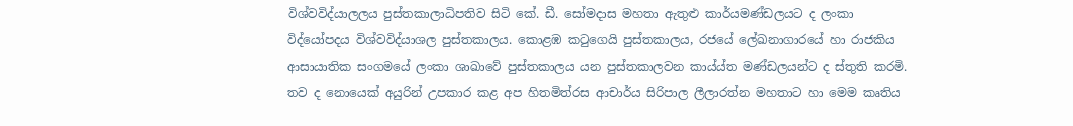විශ්වවිද්යාලලය පුස්තකාලාධිපතිව සිටි කේ. ඩී. සෝමදාස මහතා ඇතුළු කාර්යමණ්ඩලයට ද ලංකා විද්යෝපදය විශ්වවිද්යාශල පුස්තකාලය. කොළඹ කටුගෙයි පුස්තකාලය, රජයේ ලේඛනාගාරයේ හා රාජකිය ආසායාතික සංගමයේ ලංකා ශාඛාවේ පුස්තකාලය යන පුස්තකාලවන කාය්ය්ත මණ්ඩලයන්ට ද ස්තුති කරමි. තව ද නොයෙක් අයුරින් උපකාර කළ අප හිතමිත්රස ආචාර්ය සිරිපාල ලීලාරත්න මහතාට හා මෙම කෘතිය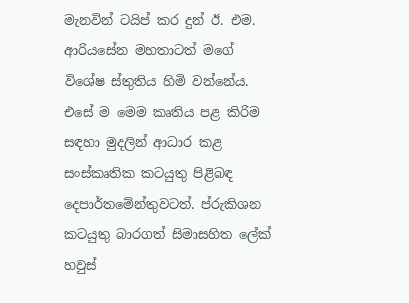මැනවින් ටයිප් කර දුන් ඊ. එම. ආරියසේන මහතාටත් මගේ විශේෂ ස්තුතිය හිමි වන්නේය. එසේ ම මෙම කෘතිය පළ කිරිම සඳහා මුදලින් ආධාර කළ සංස්කෘතික කටයුතු පිළිබඳ දෙපාර්තමේන්තුවටත්. ප්රුකිශන කටයුතු බාරගත් සිමාසහිත ලේක් හවුස්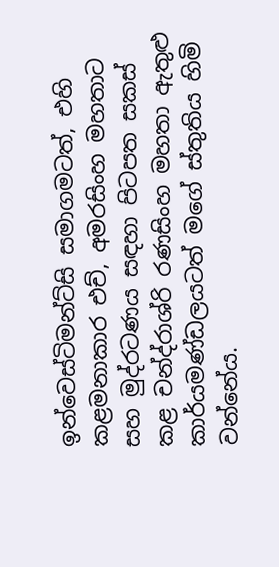ඉන්වෙස්ටිමන්ට්සි සමාගමටත්, එහි කළමනාකාර එච්, අමරසිංහ මහතාට සහ මුද්රටණය සඳහා පිටපත සකස් කළ චන්ද්රාශ්රි රණසිංහ මහතා ඇතුළු කාර්යමණ්ඩලයටත් ම‍ගේ ස්තුතිය හිමි වන්නේය.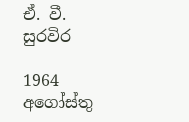ඒ. වී. සුරවිර

1964 අ‍ගෝස්තු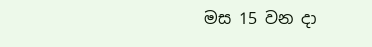මස 15 වන දා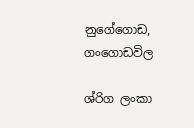නුගේගොඩ, ගංගොඩවිල

ශ්රිග ලංකා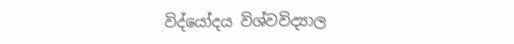විද්යෝදය විශ්වවිද්‍යාල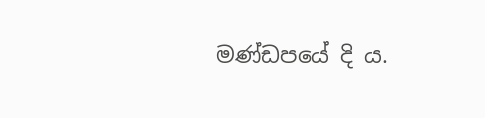මණ්ඩපයේ දි ය.